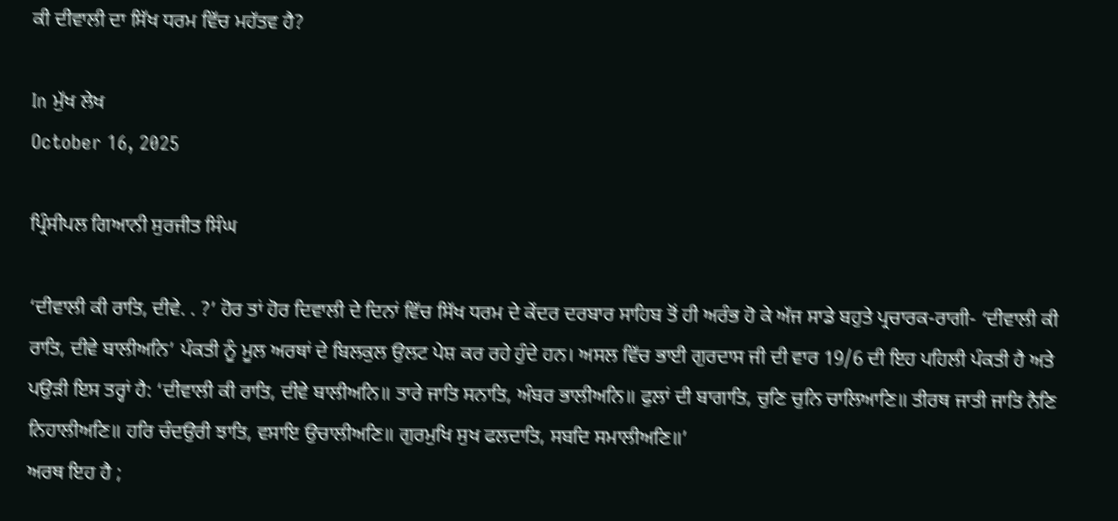ਕੀ ਦੀਵਾਲੀ ਦਾ ਸਿੱਖ ਧਰਮ ਵਿੱਚ ਮਹੱਤਵ ਹੈ?

In ਮੁੱਖ ਲੇਖ
October 16, 2025

ਪ੍ਰਿੰਸੀਪਲ ਗਿਆਨੀ ਸੁਰਜੀਤ ਸਿੰਘ

‘ਦੀਵਾਲੀ ਕੀ ਰਾਤਿ, ਦੀਵੇ. . ?’ ਹੋਰ ਤਾਂ ਹੋਰ ਦਿਵਾਲੀ ਦੇ ਦਿਨਾਂ ਵਿੱਚ ਸਿੱਖ ਧਰਮ ਦੇ ਕੇਂਦਰ ਦਰਬਾਰ ਸਾਹਿਬ ਤੋਂ ਹੀ ਅਰੰਭ ਹੋ ਕੇ ਅੱਜ ਸਾਡੇ ਬਹੁਤੇ ਪ੍ਰਚਾਰਕ-ਰਾਗੀ- ‘ਦੀਵਾਲੀ ਕੀ ਰਾਤਿ, ਦੀਵੇ ਬਾਲੀਅਨਿ’ ਪੰਕਤੀ ਨੂੰ ਮੂਲ ਅਰਥਾਂ ਦੇ ਬਿਲਕੁਲ ਉਲਟ ਪੇਸ਼ ਕਰ ਰਹੇ ਹੁੰਦੇ ਹਨ। ਅਸਲ ਵਿੱਚ ਭਾਈ ਗੁਰਦਾਸ ਜੀ ਦੀ ਵਾਰ 19/6 ਦੀ ਇਹ ਪਹਿਲੀ ਪੰਕਤੀ ਹੈ ਅਤੇ ਪਉੜੀ ਇਸ ਤਰ੍ਹਾਂ ਹੈ: ‘ਦੀਵਾਲੀ ਕੀ ਰਾਤਿ, ਦੀਵੇ ਬਾਲੀਅਨਿ॥ ਤਾਰੇ ਜਾਤਿ ਸਨਾਤਿ, ਅੰਬਰ ਭਾਲੀਅਨਿ॥ ਫੁਲਾਂ ਦੀ ਬਾਗਾਤਿ, ਚੁਣਿ ਚੁਨਿ ਚਾਲਿਆਣਿ॥ ਤੀਰਥ ਜਾਤੀ ਜਾਤਿ ਨੈਣਿ ਨਿਹਾਲੀਅਣਿ॥ ਹਰਿ ਚੰਦਉਰੀ ਝਾਤਿ, ਵਸਾਇ ਉਚਾਲੀਅਣਿ॥ ਗੁਰਮੁਖਿ ਸੁਖ ਫਲਦਾਤਿ, ਸਬਦਿ ਸਮਾਲੀਅਣਿ॥’
ਅਰਥ ਇਹ ਹੈ ;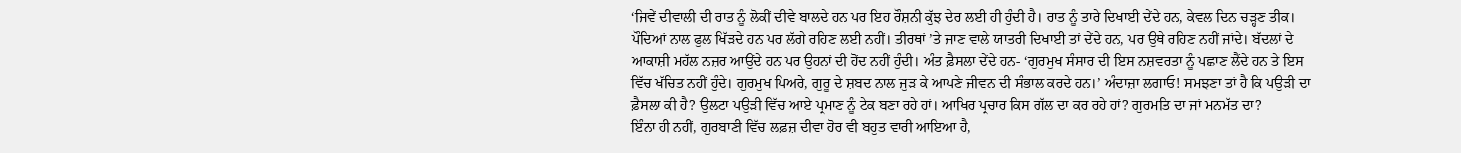‘ਜਿਵੇਂ ਦੀਵਾਲੀ ਦੀ ਰਾਤ ਨੂੰ ਲੋਕੀਂ ਦੀਵੇ ਬਾਲਦੇ ਹਨ ਪਰ ਇਹ ਰੌਸ਼ਨੀ ਕੁੱਝ ਦੇਰ ਲਈ ਹੀ ਹੁੰਦੀ ਹੈ। ਰਾਤ ਨੂੰ ਤਾਰੇ ਦਿਖਾਈ ਦੇਂਦੇ ਹਨ, ਕੇਵਲ ਦਿਨ ਚੜ੍ਹਣ ਤੀਕ। ਪੌਦਿਆਂ ਨਾਲ ਫੁਲ ਖਿੱੜਦੇ ਹਨ ਪਰ ਲੱਗੇ ਰਹਿਣ ਲਈ ਨਹੀਂ। ਤੀਰਥਾਂ ’ਤੇ ਜਾਣ ਵਾਲੇ ਯਾਤਰੀ ਦਿਖਾਈ ਤਾਂ ਦੇਂਦੇ ਹਨ, ਪਰ ਉਥੇ ਰਹਿਣ ਨਹੀਂ ਜਾਂਦੇ। ਬੱਦਲਾਂ ਦੇ ਆਕਾਸ਼ੀ ਮਹੱਲ ਨਜ਼ਰ ਆਉਂਦੇ ਹਨ ਪਰ ਉਹਨਾਂ ਦੀ ਹੋਂਦ ਨਹੀਂ ਹੁੰਦੀ। ਅੰਤ ਫ਼ੈਸਲਾ ਦੇਂਦੇ ਹਨ- ‘ਗੁਰਮੁਖ ਸੰਸਾਰ ਦੀ ਇਸ ਨਸ਼ਵਰਤਾ ਨੂੰ ਪਛਾਣ ਲੈਂਦੇ ਹਨ ਤੇ ਇਸ ਵਿੱਚ ਖੱਚਿਤ ਨਹੀਂ ਹੁੰਦੇ। ਗੁਰਮੁਖ ਪਿਅਰੇ, ਗੁਰੂ ਦੇ ਸ਼ਬਦ ਨਾਲ ਜੁੜ ਕੇ ਆਪਣੇ ਜੀਵਨ ਦੀ ਸੰਭਾਲ ਕਰਦੇ ਹਨ।’ ਅੰਦਾਜ਼ਾ ਲਗਾਓ! ਸਮਝਣਾ ਤਾਂ ਹੈ ਕਿ ਪਉੜੀ ਦਾ ਫ਼ੈਸਲਾ ਕੀ ਹੈ? ਉਲਟਾ ਪਉੜੀ ਵਿੱਚ ਆਏ ਪ੍ਰਮਾਣ ਨੂੰ ਟੇਕ ਬਣਾ ਰਹੇ ਹਾਂ। ਆਖਿਰ ਪ੍ਰਚਾਰ ਕਿਸ ਗੱਲ ਦਾ ਕਰ ਰਹੇ ਹਾਂ? ਗੁਰਮਤਿ ਦਾ ਜਾਂ ਮਨਮੱਤ ਦਾ?
ਇੰਨਾ ਹੀ ਨਹੀਂ, ਗੁਰਬਾਣੀ ਵਿੱਚ ਲਫ਼ਜ਼ ਦੀਵਾ ਹੋਰ ਵੀ ਬਹੁਤ ਵਾਰੀ ਆਇਆ ਹੈ,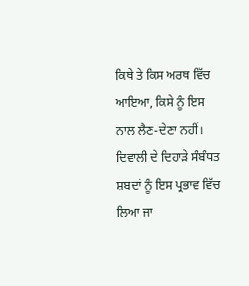ਕਿਥੇ ਤੇ ਕਿਸ ਅਰਥ ਵਿੱਚ ਆਇਆ, ਕਿਸੇ ਨੂੰ ਇਸ ਨਾਲ ਲੈਣ-ਦੇਣਾ ਨਹੀਂ। ਦਿਵਾਲੀ ਦੇ ਦਿਹਾੜੇ ਸੰਬੰਧਤ ਸ਼ਬਦਾਂ ਨੂੰ ਇਸ ਪ੍ਰਭਾਵ ਵਿੱਚ ਲਿਆ ਜਾ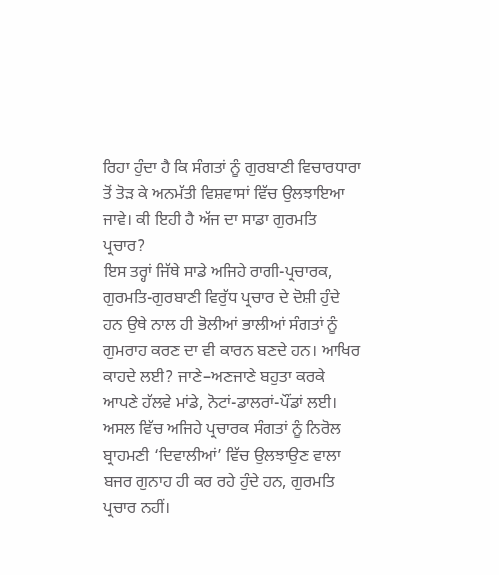ਰਿਹਾ ਹੁੰਦਾ ਹੈ ਕਿ ਸੰਗਤਾਂ ਨੂੰ ਗੁਰਬਾਣੀ ਵਿਚਾਰਧਾਰਾ ਤੋਂ ਤੋੜ ਕੇ ਅਨਮੱਤੀ ਵਿਸ਼ਵਾਸਾਂ ਵਿੱਚ ਉਲਝਾਇਆ ਜਾਵੇ। ਕੀ ਇਹੀ ਹੈ ਅੱਜ ਦਾ ਸਾਡਾ ਗੁਰਮਤਿ ਪ੍ਰਚਾਰ?
ਇਸ ਤਰ੍ਹਾਂ ਜਿੱਥੇ ਸਾਡੇ ਅਜਿਹੇ ਰਾਗੀ-ਪ੍ਰਚਾਰਕ, ਗੁਰਮਤਿ-ਗੁਰਬਾਣੀ ਵਿਰੁੱਧ ਪ੍ਰਚਾਰ ਦੇ ਦੋਸ਼ੀ ਹੁੰਦੇ ਹਨ ਉਥੇ ਨਾਲ ਹੀ ਭੋਲੀਆਂ ਭਾਲੀਆਂ ਸੰਗਤਾਂ ਨੂੰ ਗੁਮਰਾਹ ਕਰਣ ਦਾ ਵੀ ਕਾਰਨ ਬਣਦੇ ਹਨ। ਆਖਿਰ ਕਾਹਦੇ ਲਈ? ਜਾਣੇ–ਅਣਜਾਣੇ ਬਹੁਤਾ ਕਰਕੇ ਆਪਣੇ ਹੱਲਵੇ ਮਾਂਡੇ, ਨੋਟਾਂ-ਡਾਲਰਾਂ-ਪੌਂਡਾਂ ਲਈ। ਅਸਲ ਵਿੱਚ ਅਜਿਹੇ ਪ੍ਰਚਾਰਕ ਸੰਗਤਾਂ ਨੂੰ ਨਿਰੋਲ ਬ੍ਰਾਹਮਣੀ ‘ਦਿਵਾਲੀਆਂ’ ਵਿੱਚ ਉਲਝਾਉਣ ਵਾਲਾ ਬਜਰ ਗੁਨਾਹ ਹੀ ਕਰ ਰਹੇ ਹੁੰਦੇ ਹਨ, ਗੁਰਮਤਿ ਪ੍ਰਚਾਰ ਨਹੀਂ।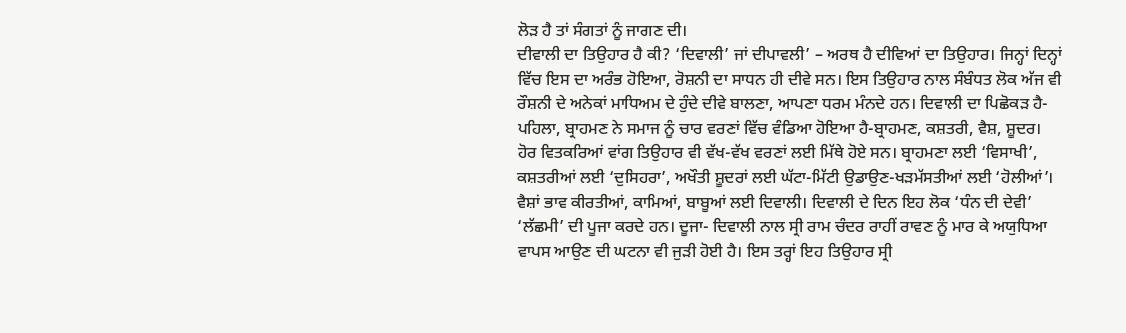ਲੋੜ ਹੈ ਤਾਂ ਸੰਗਤਾਂ ਨੂੰ ਜਾਗਣ ਦੀ।
ਦੀਵਾਲੀ ਦਾ ਤਿਉਹਾਰ ਹੈ ਕੀ? ‘ਦਿਵਾਲੀ’ ਜਾਂ ਦੀਪਾਵਲੀ’ – ਅਰਥ ਹੈ ਦੀਵਿਆਂ ਦਾ ਤਿਉਹਾਰ। ਜਿਨ੍ਹਾਂ ਦਿਨ੍ਹਾਂ ਵਿੱਚ ਇਸ ਦਾ ਅਰੰਭ ਹੋਇਆ, ਰੋਸ਼ਨੀ ਦਾ ਸਾਧਨ ਹੀ ਦੀਵੇ ਸਨ। ਇਸ ਤਿਉਹਾਰ ਨਾਲ ਸੰਬੰਧਤ ਲੋਕ ਅੱਜ ਵੀ ਰੌਸ਼ਨੀ ਦੇ ਅਨੇਕਾਂ ਮਾਧਿਅਮ ਦੇ ਹੁੰਦੇ ਦੀਵੇ ਬਾਲਣਾ, ਆਪਣਾ ਧਰਮ ਮੰਨਦੇ ਹਨ। ਦਿਵਾਲੀ ਦਾ ਪਿਛੋਕੜ ਹੈ-ਪਹਿਲਾ, ਬ੍ਰਾਹਮਣ ਨੇ ਸਮਾਜ ਨੂੰ ਚਾਰ ਵਰਣਾਂ ਵਿੱਚ ਵੰਡਿਆ ਹੋਇਆ ਹੈ-ਬ੍ਰਾਹਮਣ, ਕਸ਼ਤਰੀ, ਵੈਸ਼, ਸ਼ੂਦਰ। ਹੋਰ ਵਿਤਕਰਿਆਂ ਵਾਂਗ ਤਿਉਹਾਰ ਵੀ ਵੱਖ-ਵੱਖ ਵਰਣਾਂ ਲਈ ਮਿੱਥੇ ਹੋਏ ਸਨ। ਬ੍ਰਾਹਮਣਾ ਲਈ ‘ਵਿਸਾਖੀ’, ਕਸ਼ਤਰੀਆਂ ਲਈ ‘ਦੁਸਿਹਰਾ’, ਅਖੌਤੀ ਸ਼ੂਦਰਾਂ ਲਈ ਘੱਟਾ-ਮਿੱਟੀ ਉਡਾਉਣ-ਖੜਮੱਸਤੀਆਂ ਲਈ ‘ਹੋਲੀਆਂ’। ਵੈਸ਼ਾਂ ਭਾਵ ਕੀਰਤੀਆਂ, ਕਾਮਿਆਂ, ਬਾਬੂਆਂ ਲਈ ਦਿਵਾਲੀ। ਦਿਵਾਲੀ ਦੇ ਦਿਨ ਇਹ ਲੋਕ ‘ਧੰਨ ਦੀ ਦੇਵੀ’ ‘ਲੱਛਮੀ’ ਦੀ ਪੂਜਾ ਕਰਦੇ ਹਨ। ਦੂਜਾ- ਦਿਵਾਲੀ ਨਾਲ ਸ੍ਰੀ ਰਾਮ ਚੰਦਰ ਰਾਹੀਂ ਰਾਵਣ ਨੂੰ ਮਾਰ ਕੇ ਅਯੁਧਿਆ ਵਾਪਸ ਆਉਣ ਦੀ ਘਟਨਾ ਵੀ ਜੁੜੀ ਹੋਈ ਹੈ। ਇਸ ਤਰ੍ਹਾਂ ਇਹ ਤਿਉਹਾਰ ਸ੍ਰੀ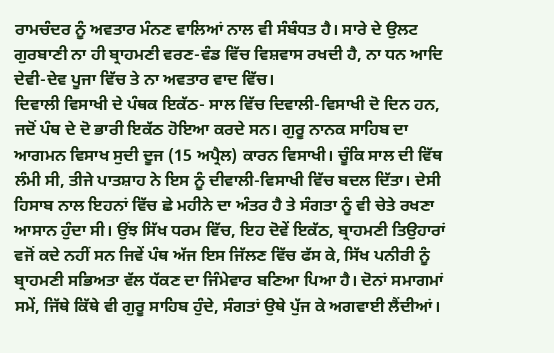ਰਾਮਚੰਦਰ ਨੂੰ ਅਵਤਾਰ ਮੰਨਣ ਵਾਲਿਆਂ ਨਾਲ ਵੀ ਸੰਬੰਧਤ ਹੈ। ਸਾਰੇ ਦੇ ਉਲਟ ਗੁਰਬਾਣੀ ਨਾ ਹੀ ਬ੍ਰਾਹਮਣੀ ਵਰਣ-ਵੰਡ ਵਿੱਚ ਵਿਸ਼ਵਾਸ ਰਖਦੀ ਹੈ, ਨਾ ਧਨ ਆਦਿ ਦੇਵੀ-ਦੇਵ ਪੂਜਾ ਵਿੱਚ ਤੇ ਨਾ ਅਵਤਾਰ ਵਾਦ ਵਿੱਚ।
ਦਿਵਾਲੀ ਵਿਸਾਖੀ ਦੇ ਪੰਥਕ ਇਕੱਠ- ਸਾਲ ਵਿੱਚ ਦਿਵਾਲੀ-ਵਿਸਾਖੀ ਦੋ ਦਿਨ ਹਨ, ਜਦੋਂ ਪੰਥ ਦੇ ਦੋ ਭਾਰੀ ਇਕੱਠ ਹੋਇਆ ਕਰਦੇ ਸਨ। ਗੁਰੂ ਨਾਨਕ ਸਾਹਿਬ ਦਾ ਆਗਮਨ ਵਿਸਾਖ ਸੁਦੀ ਦੂਜ (15 ਅਪ੍ਰੈਲ) ਕਾਰਨ ਵਿਸਾਖੀ। ਚੂੰਕਿ ਸਾਲ ਦੀ ਵਿੱਥ ਲੰਮੀ ਸੀ, ਤੀਜੇ ਪਾਤਸ਼ਾਹ ਨੇ ਇਸ ਨੂੰ ਦੀਵਾਲੀ-ਵਿਸਾਖੀ ਵਿੱਚ ਬਦਲ ਦਿੱਤਾ। ਦੇਸੀ ਹਿਸਾਬ ਨਾਲ ਇਹਨਾਂ ਵਿੱਚ ਛੇ ਮਹੀਨੇ ਦਾ ਅੰਤਰ ਹੈ ਤੇ ਸੰਗਤਾ ਨੂੰ ਵੀ ਚੇਤੇ ਰਖਣਾ ਆਸਾਨ ਹੁੰਦਾ ਸੀ। ਉਂਝ ਸਿੱਖ ਧਰਮ ਵਿੱਚ, ਇਹ ਦੋਵੇਂ ਇਕੱਠ, ਬ੍ਰਾਹਮਣੀ ਤਿਉਹਾਰਾਂ ਵਜੋਂ ਕਦੇ ਨਹੀਂ ਸਨ ਜਿਵੇਂ ਪੰਥ ਅੱਜ ਇਸ ਜਿੱਲਣ ਵਿੱਚ ਫੱਸ ਕੇ, ਸਿੱਖ ਪਨੀਰੀ ਨੂੰ ਬ੍ਰਾਹਮਣੀ ਸਭਿਅਤਾ ਵੱਲ ਧੱਕਣ ਦਾ ਜਿੰਮੇਵਾਰ ਬਣਿਆ ਪਿਆ ਹੈ। ਦੋਨਾਂ ਸਮਾਗਮਾਂ ਸਮੇਂ, ਜਿੱਥੇ ਕਿੱਥੇ ਵੀ ਗੁਰੂ ਸਾਹਿਬ ਹੁੰਦੇ, ਸੰਗਤਾਂ ਉਥੇ ਪੁੱਜ ਕੇ ਅਗਵਾਈ ਲੈਂਦੀਆਂ।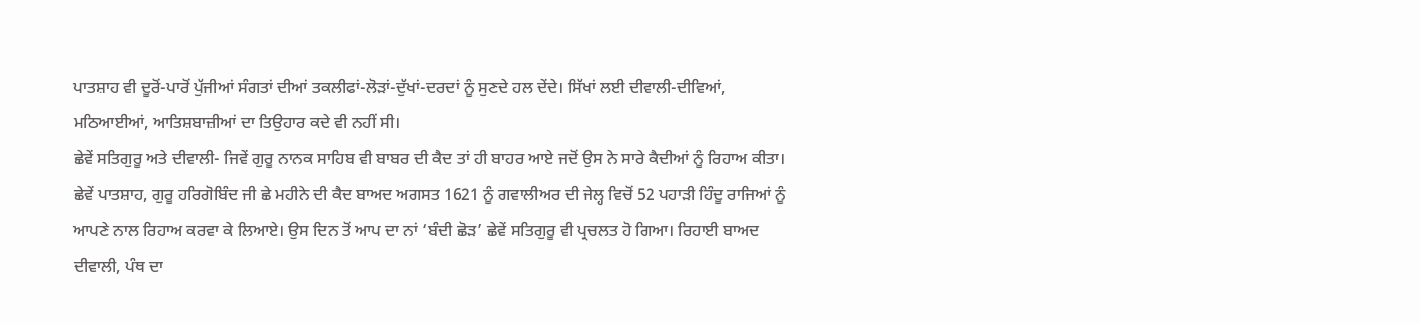ਪਾਤਸ਼ਾਹ ਵੀ ਦੂਰੋਂ-ਪਾਰੋਂ ਪੁੱਜੀਆਂ ਸੰਗਤਾਂ ਦੀਆਂ ਤਕਲੀਫਾਂ-ਲੋੜਾਂ-ਦੁੱਖਾਂ-ਦਰਦਾਂ ਨੂੰ ਸੁਣਦੇ ਹਲ ਦੇਂਦੇ। ਸਿੱਖਾਂ ਲਈ ਦੀਵਾਲੀ-ਦੀਵਿਆਂ, ਮਠਿਆਈਆਂ, ਆਤਿਸ਼ਬਾਜ਼ੀਆਂ ਦਾ ਤਿਉਹਾਰ ਕਦੇ ਵੀ ਨਹੀਂ ਸੀ।
ਛੇਵੇਂ ਸਤਿਗੁਰੂ ਅਤੇ ਦੀਵਾਲੀ- ਜਿਵੇਂ ਗੁਰੂ ਨਾਨਕ ਸਾਹਿਬ ਵੀ ਬਾਬਰ ਦੀ ਕੈਦ ਤਾਂ ਹੀ ਬਾਹਰ ਆਏ ਜਦੋਂ ਉਸ ਨੇ ਸਾਰੇ ਕੈਦੀਆਂ ਨੂੰ ਰਿਹਾਅ ਕੀਤਾ। ਛੇਵੇਂ ਪਾਤਸ਼ਾਹ, ਗੁਰੂ ਹਰਿਗੋਬਿੰਦ ਜੀ ਛੇ ਮਹੀਨੇ ਦੀ ਕੈਦ ਬਾਅਦ ਅਗਸਤ 1621 ਨੂੰ ਗਵਾਲੀਅਰ ਦੀ ਜੇਲ੍ਹ ਵਿਚੋਂ 52 ਪਹਾੜੀ ਹਿੰਦੂ ਰਾਜਿਆਂ ਨੂੰ ਆਪਣੇ ਨਾਲ ਰਿਹਾਅ ਕਰਵਾ ਕੇ ਲਿਆਏ। ਉਸ ਦਿਨ ਤੋਂ ਆਪ ਦਾ ਨਾਂ ‘ਬੰਦੀ ਛੋੜ’ ਛੇਵੇਂ ਸਤਿਗੁਰੂ ਵੀ ਪ੍ਰਚਲਤ ਹੋ ਗਿਆ। ਰਿਹਾਈ ਬਾਅਦ ਦੀਵਾਲੀ, ਪੰਥ ਦਾ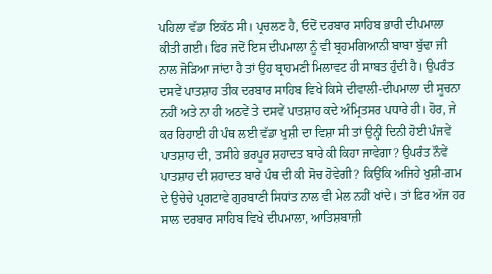ਪਹਿਲਾ ਵੱਡਾ ਇਕੱਠ ਸੀ। ਪ੍ਰਚਲਣ ਹੈ, ਓਦੋਂ ਦਰਬਾਰ ਸਾਹਿਬ ਭਾਰੀ ਦੀਪਮਾਲਾ ਕੀਤੀ ਗਈ। ਫਿਰ ਜਦੋਂ ਇਸ ਦੀਪਮਾਲਾ ਨੂੰ ਵੀ ਬ੍ਰਹਮਗਿਆਨੀ ਬਾਬਾ ਬੁੱਢਾ ਜੀ ਨਾਲ ਜੋੜਿਆ ਜਾਂਦਾ ਹੈ ਤਾਂ ਉਹ ਬ੍ਰਾਹਮਣੀ ਮਿਲਾਵਟ ਹੀ ਸਾਬਤ ਹੁੰਦੀ ਹੈ। ਉਪਰੰਤ ਦਸਵੇਂ ਪਾਤਸ਼ਾਹ ਤੀਕ ਦਰਬਾਰ ਸਾਹਿਬ ਵਿਖੇ ਕਿਸੇ ਦੀਵਾਲੀ-ਦੀਪਮਾਲਾ ਦੀ ਸੂਚਨਾ ਨਹੀਂ ਅਤੇ ਨਾ ਹੀ ਅਠਵੇਂ ਤੇ ਦਸਵੇਂ ਪਾਤਸ਼ਾਹ ਕਦੇ ਅੰਮ੍ਰਿਤਸਰ ਪਧਾਰੇ ਹੀ। ਹੋਰ, ਜੇ ਕਰ ਰਿਹਾਈ ਹੀ ਪੰਥ ਲਈ ਵੱਡਾ ਖੁਸ਼ੀ ਦਾ ਵਿਸ਼ਾ ਸੀ ਤਾਂ ਉਨ੍ਹੀਂ ਦਿਨੀ ਹੋਈ ਪੰਜਵੇਂ ਪਾਤਸ਼ਾਹ ਦੀ, ਤਸੀਹੇ ਭਰਪੂਰ ਸ਼ਹਾਦਤ ਬਾਰੇ ਕੀ ਕਿਹਾ ਜਾਵੇਗਾ? ਉਪਰੰਤ ਨੌਵੇਂ ਪਾਤਸ਼ਾਹ ਦੀ ਸ਼ਹਾਦਤ ਬਾਰੇ ਪੰਥ ਦੀ ਕੀ ਸੋਚ ਹੋਵੇਗੀ? ਕਿਉਂਕਿ ਅਜਿਹੇ ਖੁਸ਼ੀ-ਗ਼ਮ ਦੇ ਉਚੇਚੇ ਪ੍ਰਗਟਾਵੇ ਗੁਰਬਾਣੀ ਸਿਧਾਂਤ ਨਾਲ ਵੀ ਮੇਲ ਨਹੀਂ ਖਾਂਦੇ। ਤਾਂ ਫ਼ਿਰ ਅੱਜ ਹਰ ਸਾਲ ਦਰਬਾਰ ਸਾਹਿਬ ਵਿਖੇ ਦੀਪਮਾਲਾ, ਆਤਿਸ਼ਬਾਜ਼ੀ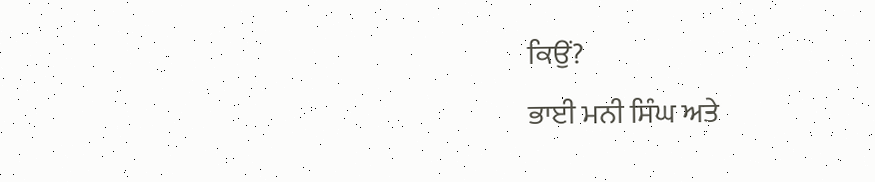ਕਿਉਂ?
ਭਾਈ ਮਨੀ ਸਿੰਘ ਅਤੇ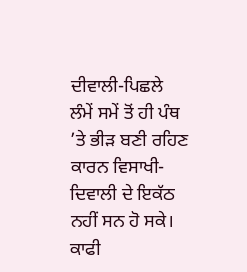ਦੀਵਾਲੀ-ਪਿਛਲੇ ਲੰਮੇਂ ਸਮੇਂ ਤੋਂ ਹੀ ਪੰਥ ’ਤੇ ਭੀੜ ਬਣੀ ਰਹਿਣ ਕਾਰਨ ਵਿਸਾਖੀ-ਦਿਵਾਲੀ ਦੇ ਇਕੱਠ ਨਹੀਂ ਸਨ ਹੋ ਸਕੇ। ਕਾਫੀ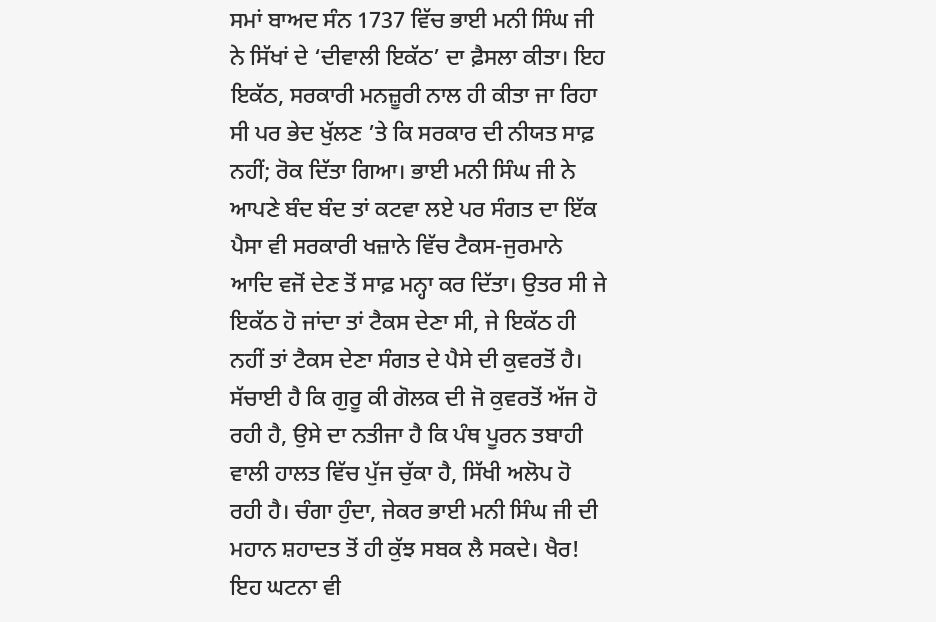ਸਮਾਂ ਬਾਅਦ ਸੰਨ 1737 ਵਿੱਚ ਭਾਈ ਮਨੀ ਸਿੰਘ ਜੀ ਨੇ ਸਿੱਖਾਂ ਦੇ ‘ਦੀਵਾਲੀ ਇਕੱਠ’ ਦਾ ਫ਼ੈਸਲਾ ਕੀਤਾ। ਇਹ ਇਕੱਠ, ਸਰਕਾਰੀ ਮਨਜ਼ੂਰੀ ਨਾਲ ਹੀ ਕੀਤਾ ਜਾ ਰਿਹਾ ਸੀ ਪਰ ਭੇਦ ਖੁੱਲਣ ’ਤੇ ਕਿ ਸਰਕਾਰ ਦੀ ਨੀਯਤ ਸਾਫ਼ ਨਹੀਂ; ਰੋਕ ਦਿੱਤਾ ਗਿਆ। ਭਾਈ ਮਨੀ ਸਿੰਘ ਜੀ ਨੇ ਆਪਣੇ ਬੰਦ ਬੰਦ ਤਾਂ ਕਟਵਾ ਲਏ ਪਰ ਸੰਗਤ ਦਾ ਇੱਕ ਪੈਸਾ ਵੀ ਸਰਕਾਰੀ ਖਜ਼ਾਨੇ ਵਿੱਚ ਟੈਕਸ-ਜੁਰਮਾਨੇ ਆਦਿ ਵਜੋਂ ਦੇਣ ਤੋਂ ਸਾਫ਼ ਮਨ੍ਹਾ ਕਰ ਦਿੱਤਾ। ਉਤਰ ਸੀ ਜੇ ਇਕੱਠ ਹੋ ਜਾਂਦਾ ਤਾਂ ਟੈਕਸ ਦੇਣਾ ਸੀ, ਜੇ ਇਕੱਠ ਹੀ ਨਹੀਂ ਤਾਂ ਟੈਕਸ ਦੇਣਾ ਸੰਗਤ ਦੇ ਪੈਸੇ ਦੀ ਕੁਵਰਤੋਂ ਹੈ। ਸੱਚਾਈ ਹੈ ਕਿ ਗੁਰੂ ਕੀ ਗੋਲਕ ਦੀ ਜੋ ਕੁਵਰਤੋਂ ਅੱਜ ਹੋ ਰਹੀ ਹੈ, ਉਸੇ ਦਾ ਨਤੀਜਾ ਹੈ ਕਿ ਪੰਥ ਪੂਰਨ ਤਬਾਹੀ ਵਾਲੀ ਹਾਲਤ ਵਿੱਚ ਪੁੱਜ ਚੁੱਕਾ ਹੈ, ਸਿੱਖੀ ਅਲੋਪ ਹੋ ਰਹੀ ਹੈ। ਚੰਗਾ ਹੁੰਦਾ, ਜੇਕਰ ਭਾਈ ਮਨੀ ਸਿੰਘ ਜੀ ਦੀ ਮਹਾਨ ਸ਼ਹਾਦਤ ਤੋਂ ਹੀ ਕੁੱਝ ਸਬਕ ਲੈ ਸਕਦੇ। ਖੈਰ! ਇਹ ਘਟਨਾ ਵੀ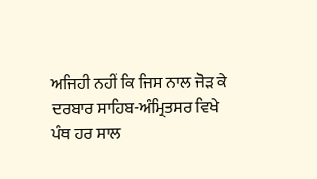ਅਜਿਹੀ ਨਹੀਂ ਕਿ ਜਿਸ ਨਾਲ ਜੋੜ ਕੇ ਦਰਬਾਰ ਸਾਹਿਬ-ਅੰਮ੍ਰਿਤਸਰ ਵਿਖੇ ਪੰਥ ਹਰ ਸਾਲ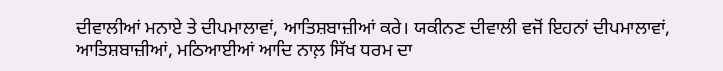ਦੀਵਾਲੀਆਂ ਮਨਾਏ ਤੇ ਦੀਪਮਾਲਾਵਾਂ, ਆਤਿਸ਼ਬਾਜ਼ੀਆਂ ਕਰੇ। ਯਕੀਨਣ ਦੀਵਾਲੀ ਵਜੋਂ ਇਹਨਾਂ ਦੀਪਮਾਲਾਵਾਂ, ਆਤਿਸ਼ਬਾਜ਼ੀਆਂ, ਮਠਿਆਈਆਂ ਆਦਿ ਨਾਲ਼ ਸਿੱਖ ਧਰਮ ਦਾ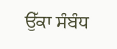ਉੱਕਾ ਸੰਬੰਧ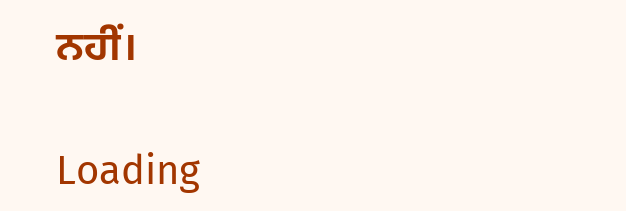ਨਹੀਂ।

Loading